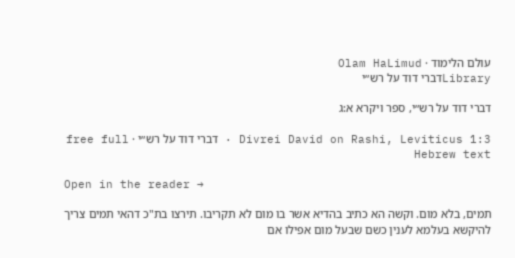עולם הלימוד · Olam HaLimud
Libraryדברי דוד על רש״י

דברי דוד על רש״י, ספר ויקרא א:ג

Divrei David on Rashi, Leviticus 1:3 · דברי דוד על רש״י · free full Hebrew text

Open in the reader →

תמים, בלא מום. וקשה הא כתיב בהדיא אשר בו מום לא תקריבו. תירצו בת"כ דהאי תמים צריך להיקשא בעלמא לענין כשם שבעל מום אפילו אם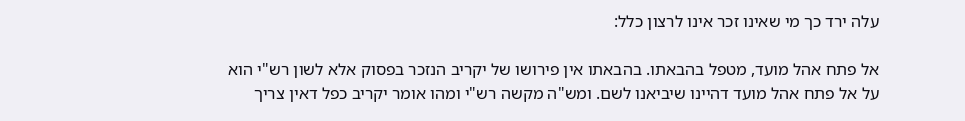עלה ירד כך מי שאינו זכר אינו לרצון כלל:

אל פתח אהל מועד, מטפל בהבאתו. בהבאתו אין פירושו של יקריב הנזכר בפסוק אלא לשון רש"י הוא על אל פתח אהל מועד דהיינו שיביאנו לשם. ומש"ה מקשה רש"י ומהו אומר יקריב כפל דאין צריך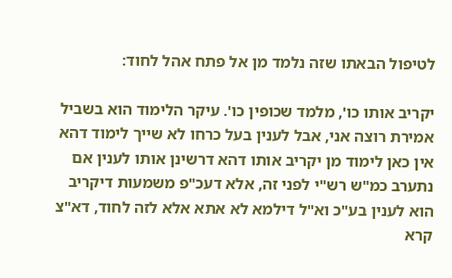לטיפול הבאתו שזה נלמד מן אל פתח אהל לחוד:

יקריב אותו כו', מלמד שכופין כו'. עיקר הלימוד הוא בשביל אמירת רוצה אני, אבל לענין בעל כרחו לא שייך לימוד דהא אין כאן לימוד מן יקריב אותו דהא דרשינן אותו לענין אם נתערב כמ"ש רש"י לפני זה, אלא דעכ"פ משמעות דיקריב הוא לענין בע"כ וא"ל דילמא לא אתא אלא לזה לחוד, דא"צ קרא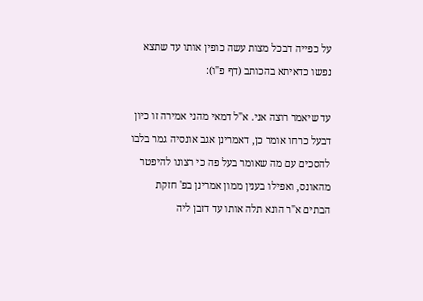על כפייה דבכל מצות עשה כופין אותו עד שתצא נפשו כדאיתא בהכותב (דף פ"ו):

עד שיאמר רוצה אני. א"ל דמאי מהני אמירה זו כיון דבעל כרחו אומר כן, דאמרינן אגב אונסיה גמר בלבו להסכים עם מה שאומר בעל פה כי רצונו להיפטר מהאונס, ואפילו בענין ממון אמרינן בפ' חזקת הבתים א"ר הונא תלה אותו עד דזבן ליה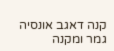קנה דאגב אונסיה גמר ומקנה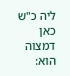ליה כ"ש כאן דמצוה הוא: